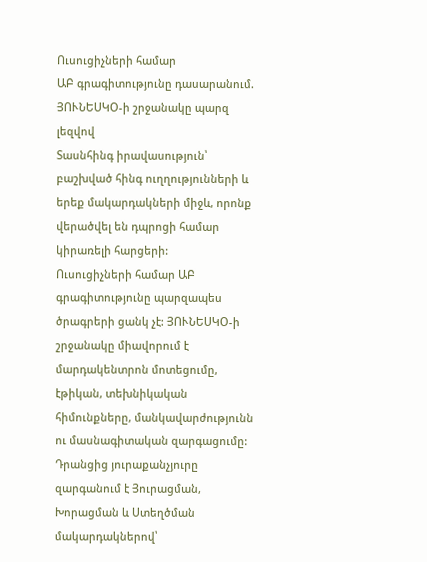Ուսուցիչների համար
ԱԲ գրագիտությունը դասարանում. ՅՈՒՆԵՍԿՕ-ի շրջանակը պարզ լեզվով
Տասնհինգ իրավասություն՝ բաշխված հինգ ուղղությունների և երեք մակարդակների միջև, որոնք վերածվել են դպրոցի համար կիրառելի հարցերի:
Ուսուցիչների համար ԱԲ գրագիտությունը պարզապես ծրագրերի ցանկ չէ: ՅՈՒՆԵՍԿՕ-ի շրջանակը միավորում է մարդակենտրոն մոտեցումը, էթիկան, տեխնիկական հիմունքները, մանկավարժությունն ու մասնագիտական զարգացումը: Դրանցից յուրաքանչյուրը զարգանում է Յուրացման, Խորացման և Ստեղծման մակարդակներով՝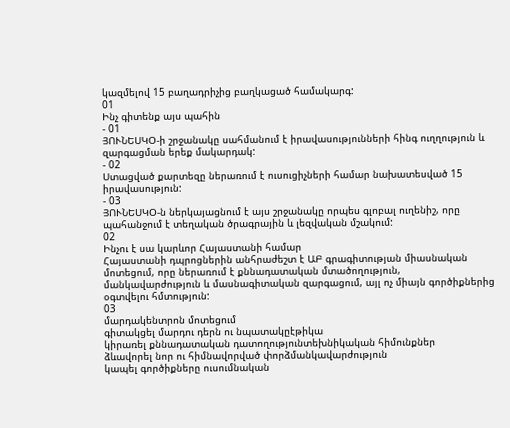կազմելով 15 բաղադրիչից բաղկացած համակարգ:
01
Ինչ գիտենք այս պահին
- 01
ՅՈՒՆԵՍԿՕ-ի շրջանակը սահմանում է իրավասությունների հինգ ուղղություն և զարգացման երեք մակարդակ:
- 02
Ստացված քարտեզը ներառում է ուսուցիչների համար նախատեսված 15 իրավասություն:
- 03
ՅՈՒՆԵՍԿՕ-ն ներկայացնում է այս շրջանակը որպես գլոբալ ուղենիշ, որը պահանջում է տեղական ծրագրային և լեզվական մշակում:
02
Ինչու է սա կարևոր Հայաստանի համար
Հայաստանի դպրոցներին անհրաժեշտ է ԱԲ գրագիտության միասնական մոտեցում, որը ներառում է քննադատական մտածողություն, մանկավարժություն և մասնագիտական զարգացում, այլ ոչ միայն գործիքներից օգտվելու հմտություն:
03
մարդակենտրոն մոտեցում
գիտակցել մարդու դերն ու նպատակըէթիկա
կիրառել քննադատական դատողությունտեխնիկական հիմունքներ
ձևավորել նոր ու հիմնավորված փորձմանկավարժություն
կապել գործիքները ուսումնական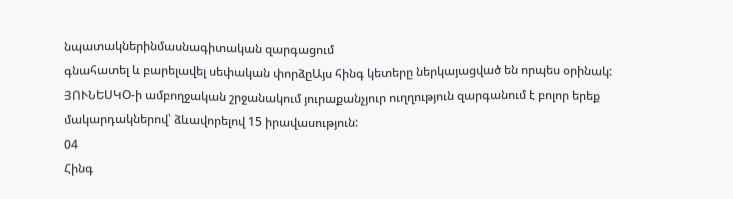նպատակներինմասնագիտական զարգացում
գնահատել և բարելավել սեփական փորձըԱյս հինգ կետերը ներկայացված են որպես օրինակ: ՅՈՒՆԵՍԿՕ-ի ամբողջական շրջանակում յուրաքանչյուր ուղղություն զարգանում է բոլոր երեք մակարդակներով՝ ձևավորելով 15 իրավասություն:
04
Հինգ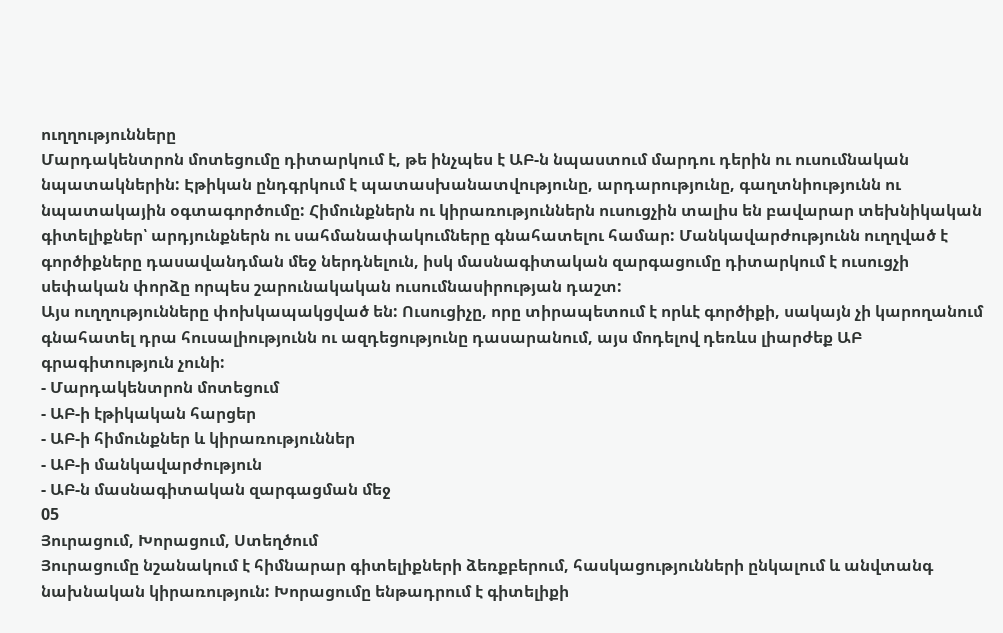ուղղությունները
Մարդակենտրոն մոտեցումը դիտարկում է, թե ինչպես է ԱԲ-ն նպաստում մարդու դերին ու ուսումնական նպատակներին: Էթիկան ընդգրկում է պատասխանատվությունը, արդարությունը, գաղտնիությունն ու նպատակային օգտագործումը: Հիմունքներն ու կիրառություններն ուսուցչին տալիս են բավարար տեխնիկական գիտելիքներ՝ արդյունքներն ու սահմանափակումները գնահատելու համար: Մանկավարժությունն ուղղված է գործիքները դասավանդման մեջ ներդնելուն, իսկ մասնագիտական զարգացումը դիտարկում է ուսուցչի սեփական փորձը որպես շարունակական ուսումնասիրության դաշտ:
Այս ուղղությունները փոխկապակցված են: Ուսուցիչը, որը տիրապետում է որևէ գործիքի, սակայն չի կարողանում գնահատել դրա հուսալիությունն ու ազդեցությունը դասարանում, այս մոդելով դեռևս լիարժեք ԱԲ գրագիտություն չունի:
- Մարդակենտրոն մոտեցում
- ԱԲ-ի էթիկական հարցեր
- ԱԲ-ի հիմունքներ և կիրառություններ
- ԱԲ-ի մանկավարժություն
- ԱԲ-ն մասնագիտական զարգացման մեջ
05
Յուրացում, Խորացում, Ստեղծում
Յուրացումը նշանակում է հիմնարար գիտելիքների ձեռքբերում, հասկացությունների ընկալում և անվտանգ նախնական կիրառություն: Խորացումը ենթադրում է գիտելիքի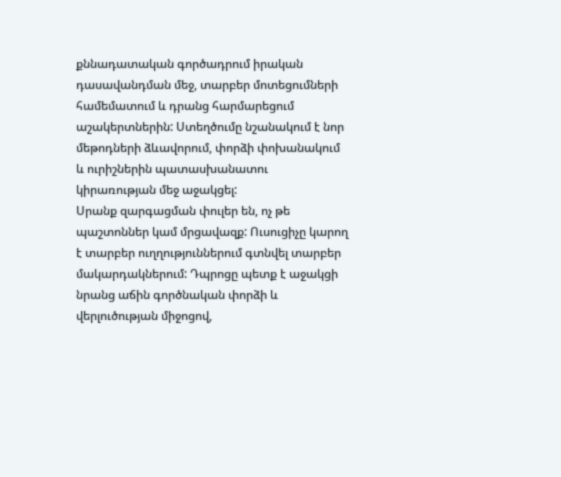քննադատական գործադրում իրական դասավանդման մեջ, տարբեր մոտեցումների համեմատում և դրանց հարմարեցում աշակերտներին: Ստեղծումը նշանակում է նոր մեթոդների ձևավորում, փորձի փոխանակում և ուրիշներին պատասխանատու կիրառության մեջ աջակցել:
Սրանք զարգացման փուլեր են, ոչ թե պաշտոններ կամ մրցավազք: Ուսուցիչը կարող է տարբեր ուղղություններում գտնվել տարբեր մակարդակներում: Դպրոցը պետք է աջակցի նրանց աճին գործնական փորձի և վերլուծության միջոցով,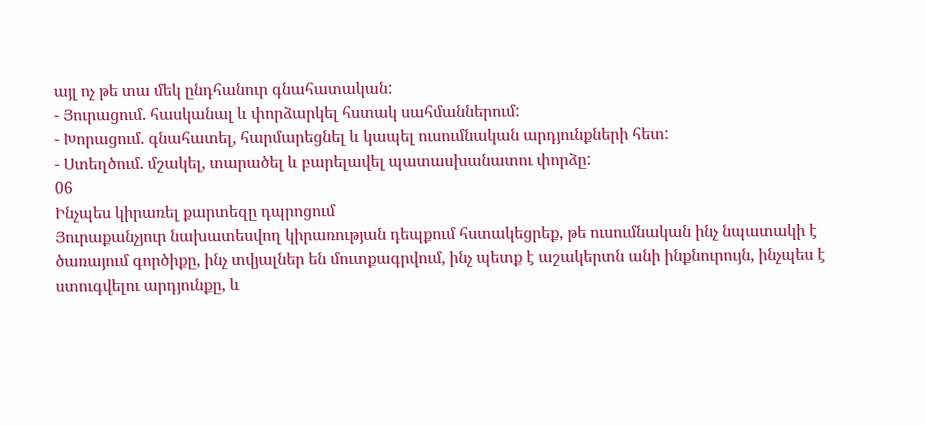այլ ոչ թե տա մեկ ընդհանուր գնահատական:
- Յուրացում. հասկանալ և փորձարկել հստակ սահմաններում:
- Խորացում. գնահատել, հարմարեցնել և կապել ուսումնական արդյունքների հետ:
- Ստեղծում. մշակել, տարածել և բարելավել պատասխանատու փորձը:
06
Ինչպես կիրառել քարտեզը դպրոցում
Յուրաքանչյուր նախատեսվող կիրառության դեպքում հստակեցրեք, թե ուսումնական ինչ նպատակի է ծառայում գործիքը, ինչ տվյալներ են մուտքագրվում, ինչ պետք է աշակերտն անի ինքնուրույն, ինչպես է ստուգվելու արդյունքը, և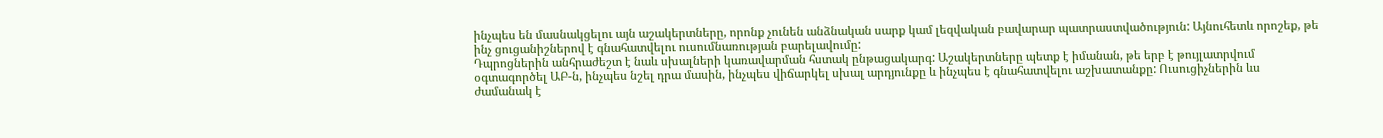ինչպես են մասնակցելու այն աշակերտները, որոնք չունեն անձնական սարք կամ լեզվական բավարար պատրաստվածություն: Այնուհետև որոշեք, թե ինչ ցուցանիշներով է գնահատվելու ուսումնառության բարելավումը:
Դպրոցներին անհրաժեշտ է նաև սխալների կառավարման հստակ ընթացակարգ: Աշակերտները պետք է իմանան, թե երբ է թույլատրվում օգտագործել ԱԲ-ն, ինչպես նշել դրա մասին, ինչպես վիճարկել սխալ արդյունքը և ինչպես է գնահատվելու աշխատանքը: Ուսուցիչներին ևս ժամանակ է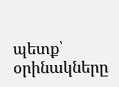պետք՝ օրինակները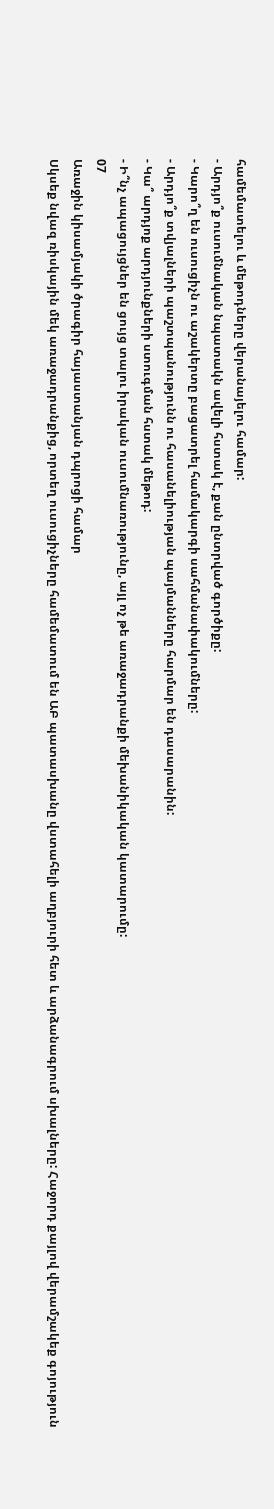համեմատելու և մեթոդները վերանայելու համար:
- Արդյո՞ք ուսումնական նպատակն ավելի հստակ է, քան ընտրված գործիքը:
- Կարո՞ղ են ուսուցիչն ու աշակերտը բացատրել համակարգի սահմանափակումները:
- Արդյո՞ք տվյալների պաշտպանությունն ու հասանելիության պայմանները հարմար են դասարանին:
- Կա՞ արդյոք արդյունքների ստուգման հստակ մեթոդ:
- Ի՞նչ ապացույցներ են ցույց տալու իրական ուսումնառությունը, այլ ոչ թե առաջադրանքի մեխանիկական կատարումը:
07
Առաջին կիսամյակի ծրագիր հայաստանյան դպրոցի համար
Սկսեք նվազ ռիսկային մեկ առաջադրանքից, որտեղ ուսուցիչները համեմատում են ԱԲ պատասխանը վստահելի աղբյուրի հետ և արձանագրում սխալները: Հաջորդ քայլով վերամշակեք գոյություն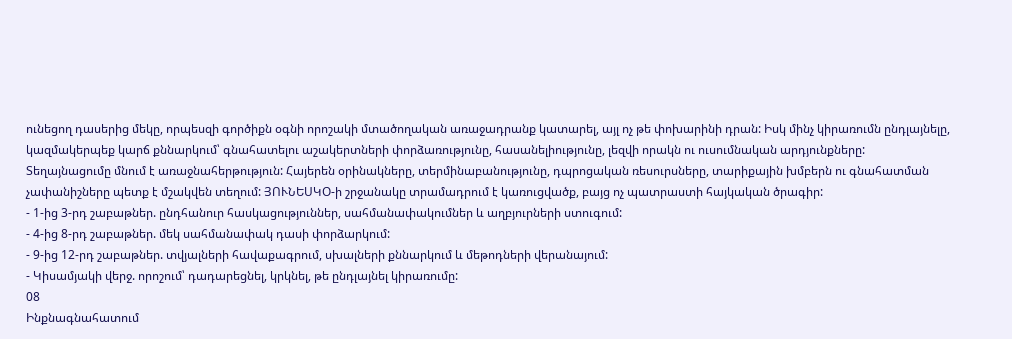ունեցող դասերից մեկը, որպեսզի գործիքն օգնի որոշակի մտածողական առաջադրանք կատարել, այլ ոչ թե փոխարինի դրան: Իսկ մինչ կիրառումն ընդլայնելը, կազմակերպեք կարճ քննարկում՝ գնահատելու աշակերտների փորձառությունը, հասանելիությունը, լեզվի որակն ու ուսումնական արդյունքները:
Տեղայնացումը մնում է առաջնահերթություն: Հայերեն օրինակները, տերմինաբանությունը, դպրոցական ռեսուրսները, տարիքային խմբերն ու գնահատման չափանիշները պետք է մշակվեն տեղում: ՅՈՒՆԵՍԿՕ-ի շրջանակը տրամադրում է կառուցվածք, բայց ոչ պատրաստի հայկական ծրագիր:
- 1-ից 3-րդ շաբաթներ. ընդհանուր հասկացություններ, սահմանափակումներ և աղբյուրների ստուգում:
- 4-ից 8-րդ շաբաթներ. մեկ սահմանափակ դասի փորձարկում:
- 9-ից 12-րդ շաբաթներ. տվյալների հավաքագրում, սխալների քննարկում և մեթոդների վերանայում:
- Կիսամյակի վերջ. որոշում՝ դադարեցնել, կրկնել, թե ընդլայնել կիրառումը:
08
Ինքնագնահատում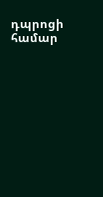դպրոցի համար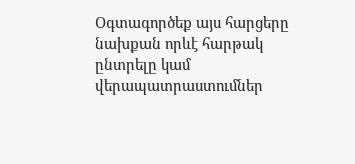Օգտագործեք այս հարցերը նախքան որևէ հարթակ ընտրելը կամ վերապատրաստումներ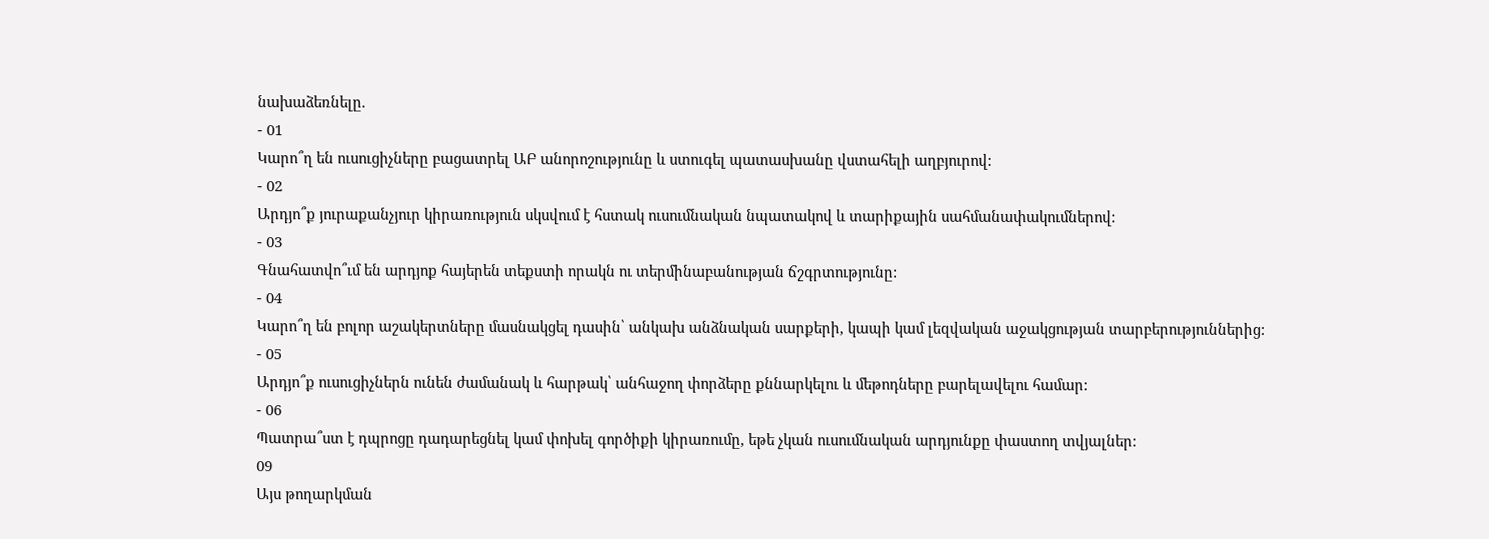նախաձեռնելը.
- 01
Կարո՞ղ են ուսուցիչները բացատրել ԱԲ անորոշությունը և ստուգել պատասխանը վստահելի աղբյուրով:
- 02
Արդյո՞ք յուրաքանչյուր կիրառություն սկսվում է հստակ ուսումնական նպատակով և տարիքային սահմանափակումներով:
- 03
Գնահատվո՞ւմ են արդյոք հայերեն տեքստի որակն ու տերմինաբանության ճշգրտությունը:
- 04
Կարո՞ղ են բոլոր աշակերտները մասնակցել դասին՝ անկախ անձնական սարքերի, կապի կամ լեզվական աջակցության տարբերություններից:
- 05
Արդյո՞ք ուսուցիչներն ունեն ժամանակ և հարթակ՝ անհաջող փորձերը քննարկելու և մեթոդները բարելավելու համար:
- 06
Պատրա՞ստ է դպրոցը դադարեցնել կամ փոխել գործիքի կիրառումը, եթե չկան ուսումնական արդյունքը փաստող տվյալներ:
09
Այս թողարկման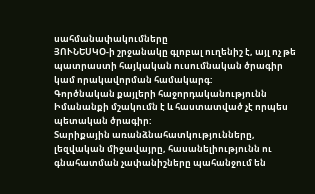սահմանափակումները
ՅՈՒՆԵՍԿՕ-ի շրջանակը գլոբալ ուղենիշ է, այլ ոչ թե պատրաստի հայկական ուսումնական ծրագիր կամ որակավորման համակարգ:
Գործնական քայլերի հաջորդականությունն Իմանանքի մշակումն է և հաստատված չէ որպես պետական ծրագիր:
Տարիքային առանձնահատկությունները, լեզվական միջավայրը, հասանելիությունն ու գնահատման չափանիշները պահանջում են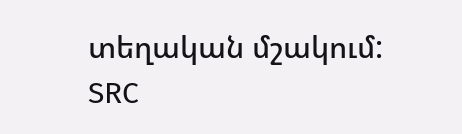տեղական մշակում:
SRC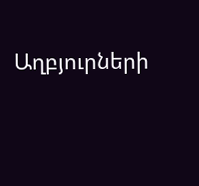Աղբյուրների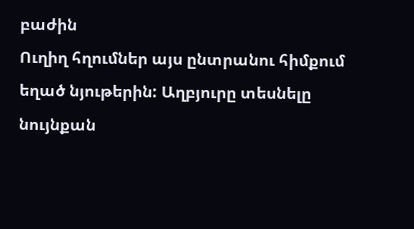բաժին
Ուղիղ հղումներ այս ընտրանու հիմքում եղած նյութերին: Աղբյուրը տեսնելը նույնքան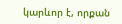կարևոր է, որքան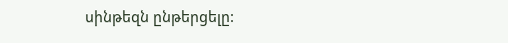սինթեզն ընթերցելը: